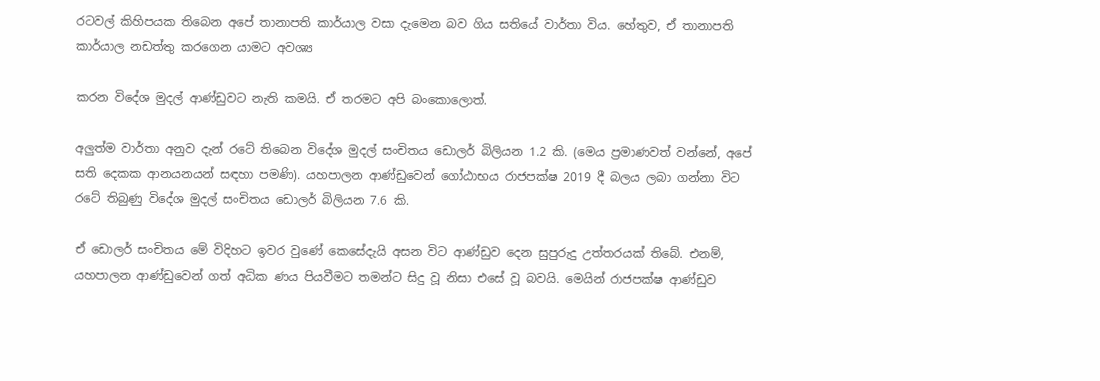රටවල් කිහිපයක තිබෙන අපේ තානාපති කාර්යාල වසා දැමෙන බව ගිය සතියේ වාර්තා විය. හේතුව, ඒ තානාපති කාර්යාල නඩත්තු කරගෙන යාමට අවශ්‍ය

කරන විදේශ මුදල් ආණ්ඩුවට නැති කමයි. ඒ තරමට අපි බංකොලොත්.

අලුත්ම වාර්තා අනුව දැන් රටේ තිබෙන විදේශ මුදල් සංචිතය ඩොලර් බිලියන 1.2 කි. (මෙය ප්‍රමාණවත් වන්නේ, අපේ සති දෙකක ආනයනයන් සඳහා පමණි). යහපාලන ආණ්ඩුවෙන් ගෝඨාභය රාජපක්ෂ 2019 දී බලය ලබා ගන්නා විට රටේ තිබුණු විදේශ මුදල් සංචිතය ඩොලර් බිලියන 7.6 කි.

ඒ ඩොලර් සංචිතය මේ විදිහට ඉවර වුණේ කෙසේදැයි අසන විට ආණ්ඩුව දෙන සුපුරුදු උත්තරයක් තිබේ. එනම්, යහපාලන ආණ්ඩුවෙන් ගත් අධික ණය පියවීමට තමන්ට සිදු වූ නිසා එසේ වූ බවයි. මෙයින් රාජපක්ෂ ආණ්ඩුව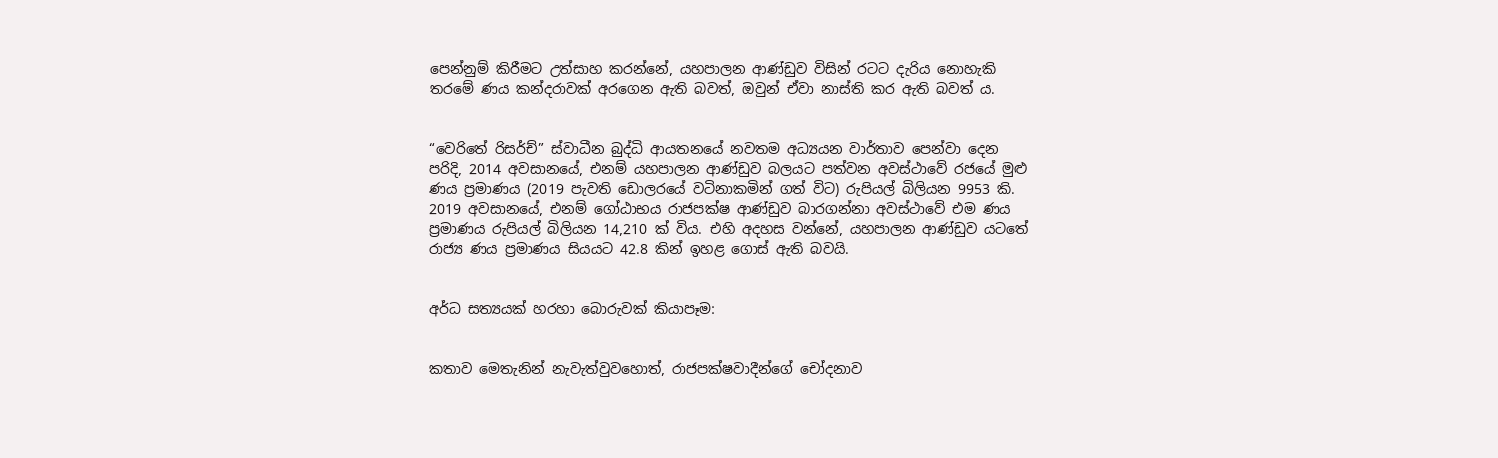පෙන්නුම් කිරීමට උත්සාහ කරන්නේ, යහපාලන ආණ්ඩුව විසින් රටට දැරිය නොහැකි තරමේ ණය කන්දරාවක් අරගෙන ඇති බවත්, ඔවුන් ඒවා නාස්ති කර ඇති බවත් ය.


“වෙරිතේ රිසර්ච්” ස්වාධීන බුද්ධි ආයතනයේ නවතම අධ්‍යයන වාර්තාව පෙන්වා දෙන පරිදි, 2014 අවසානයේ, එනම් යහපාලන ආණ්ඩුව බලයට පත්වන අවස්ථාවේ රජයේ මුළු ණය ප්‍රමාණය (2019 පැවති ඩොලරයේ වටිනාකමින් ගත් විට) රුපියල් බිලියන 9953 කි. 2019 අවසානයේ, එනම් ගෝඨාභය රාජපක්ෂ ආණ්ඩුව බාරගන්නා අවස්ථාවේ එම ණය ප්‍රමාණය රුපියල් බිලියන 14,210 ක් විය. එහි අදහස වන්නේ, යහපාලන ආණ්ඩුව යටතේ රාජ්‍ය ණය ප්‍රමාණය සියයට 42.8 කින් ඉහළ ගොස් ඇති බවයි.


අර්ධ සත්‍යයක් හරහා බොරුවක් කියාපෑම:


කතාව මෙතැනින් නැවැත්වුවහොත්, රාජපක්ෂවාදීන්ගේ චෝදනාව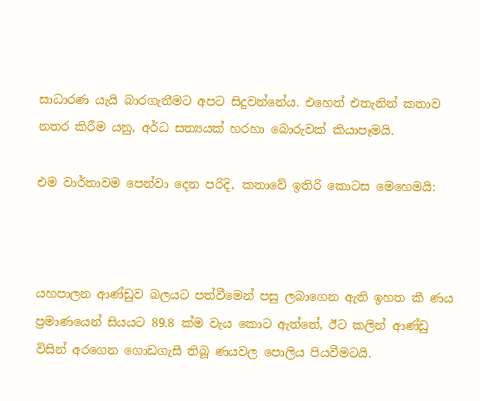සාධාරණ යැයි බාරගැනීමට අපට සිදුවන්නේය. එහෙත් එතැනින් කතාව නතර කිරීම යනු, අර්ධ සත්‍යයක් හරහා බොරුවක් කියාපෑමයි.

එම වාර්තාවම පෙන්වා දෙන පරිදි, කතාවේ ඉතිරි කොටස මෙහෙමයි:



යහපාලන ආණ්ඩුව බලයට පත්වීමෙන් පසු ලබාගෙන ඇති ඉහත කී ණය ප්‍රමාණයෙන් සියයට 89.8 ක්ම වැය කොට ඇත්තේ, ඊට කලින් ආණ්ඩු විසින් අරගෙන ගොඩගැසී තිබූ ණයවල පොලිය පියවීමටයි.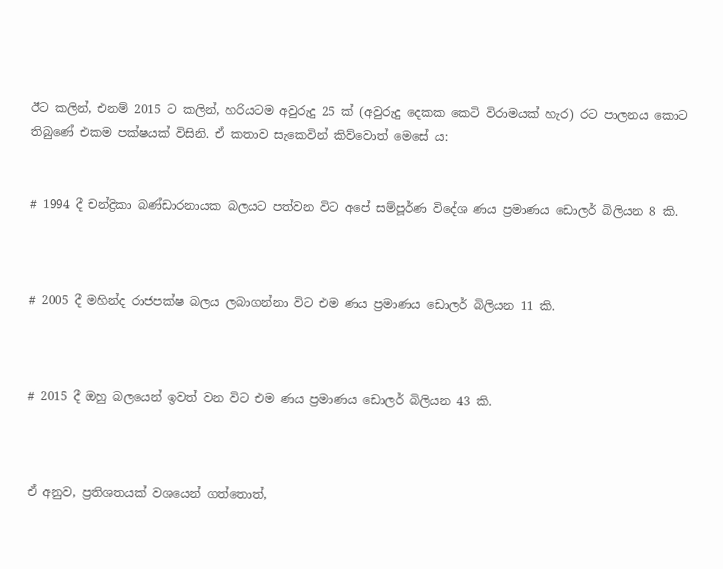ඊට කලින්, එනම් 2015 ට කලින්, හරියටම අවුරුදු 25 ක් (අවුරුදු දෙකක කෙටි විරාමයක් හැර) රට පාලනය කොට තිබුණේ එකම පක්ෂයක් විසිනි. ඒ කතාව සැකෙවින් කිව්වොත් මෙසේ ය:


# 1994 දී චන්ද්‍රිකා බණ්ඩාරනායක බලයට පත්වන විට අපේ සම්පූර්ණ විදේශ ණය ප්‍රමාණය ඩොලර් බිලියන 8 කි.



# 2005 දී මහින්ද රාජපක්ෂ බලය ලබාගන්නා විට එම ණය ප්‍රමාණය ඩොලර් බිලියන 11 කි.



# 2015 දී ඔහු බලයෙන් ඉවත් වන විට එම ණය ප්‍රමාණය ඩොලර් බිලියන 43 කි.



ඒ අනුව, ප්‍රතිශතයක් වශයෙන් ගත්තොත්,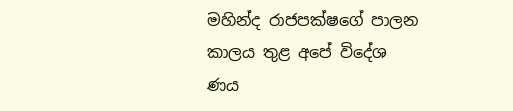මහින්ද රාජපක්ෂගේ පාලන කාලය තුළ අපේ විදේශ ණය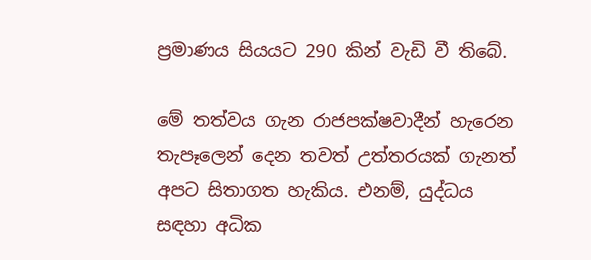ප්‍රමාණය සියයට 290 කින් වැඩි වී තිබේ.

මේ තත්වය ගැන රාජපක්ෂවාදීන් හැරෙන තැපෑලෙන් දෙන තවත් උත්තරයක් ගැනත් අපට සිතාගත හැකිය. එනම්, යුද්ධය සඳහා අධික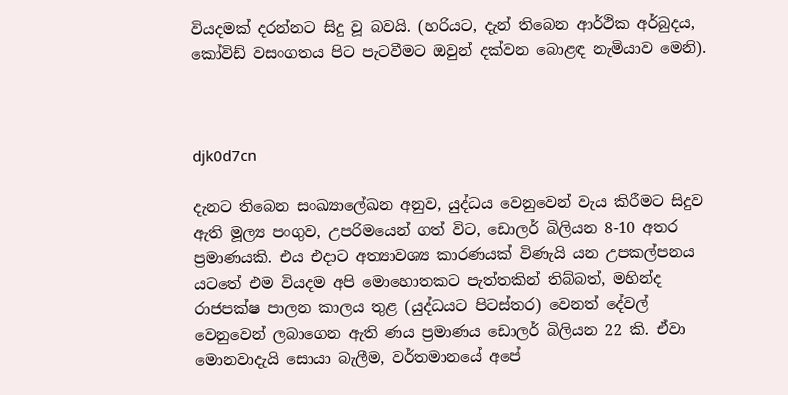වියදමක් දරන්නට සිදු වූ බවයි. (හරියට, දැන් තිබෙන ආර්ථික අර්බුදය, කෝවිඩ් වසංගතය පිට පැටවීමට ඔවුන් දක්වන බොළඳ නැමියාව මෙනි).



djk0d7cn

දැනට තිබෙන සංඛ්‍යාලේඛන අනුව, යුද්ධය වෙනුවෙන් වැය කිරීමට සිදුව ඇති මූල්‍ය පංගුව, උපරිමයෙන් ගත් විට, ඩොලර් බිලියන 8-10 අතර ප්‍රමාණයකි. එය එදාට අත්‍යාවශ්‍ය කාරණයක් විණැයි යන උපකල්පනය යටතේ එම වියදම අපි මොහොතකට පැත්තකින් තිබ්බත්, මහින්ද රාජපක්ෂ පාලන කාලය තුළ (යුද්ධයට පිටස්තර) වෙනත් දේවල් වෙනුවෙන් ලබාගෙන ඇති ණය ප්‍රමාණය ඩොලර් බිලියන 22 කි. ඒවා මොනවාදැයි සොයා බැලීම, වර්තමානයේ අපේ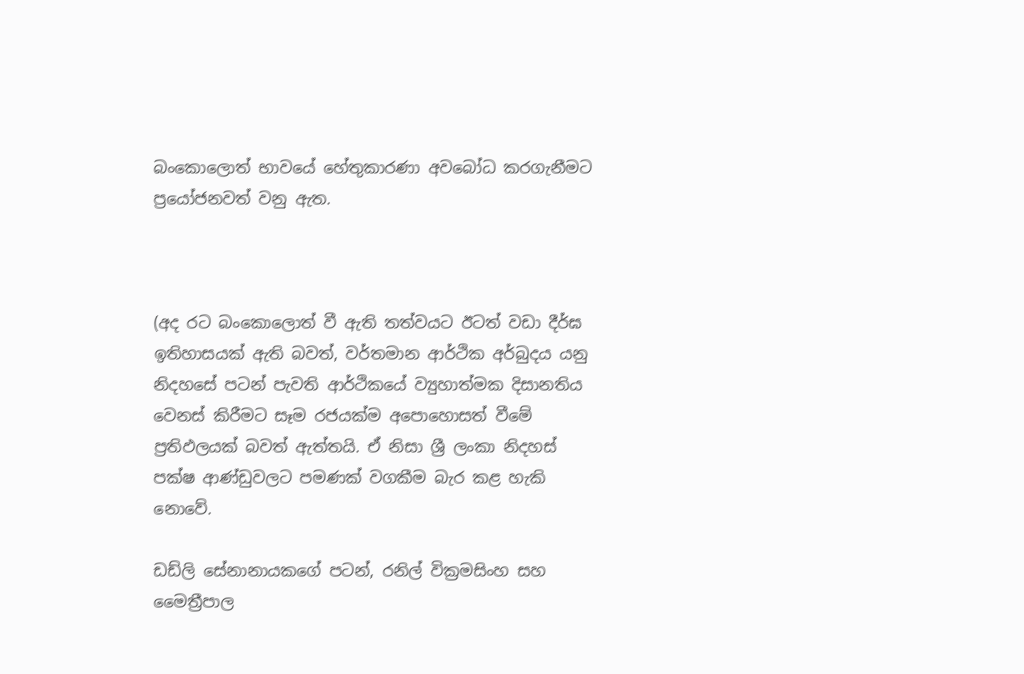බංකොලොත් භාවයේ හේතුකාරණා අවබෝධ කරගැනීමට ප්‍රයෝජනවත් වනු ඇත.



(අද රට බංකොලොත් වී ඇති තත්වයට ඊටත් වඩා දීර්ඝ ඉතිහාසයක් ඇති බවත්, වර්තමාන ආර්ථික අර්බුදය යනු නිදහසේ පටන් පැවති ආර්ථිකයේ ව්‍යුහාත්මක දිසානතිය වෙනස් කිරීමට සෑම රජයක්ම අපොහොසත් වීමේ ප්‍රතිඵලයක් බවත් ඇත්තයි. ඒ නිසා ශ්‍රී ලංකා නිදහස් පක්ෂ ආණ්ඩුවලට පමණක් වගකීම බැර කළ හැකි නොවේ.

ඩඩ්ලි සේනානායකගේ පටන්, රනිල් වික්‍රමසිංහ සහ මෛත්‍රීපාල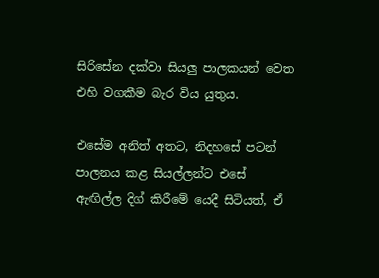සිරිසේන දක්වා සියලු පාලකයන් වෙත එහි වගකීම බැර විය යුතුය.

එසේම අනිත් අතට, නිදහසේ පටන් පාලනය කළ සියල්ලන්ට එසේ ඇඟිල්ල දිග් කිරීමේ යෙදී සිටියත්, ඒ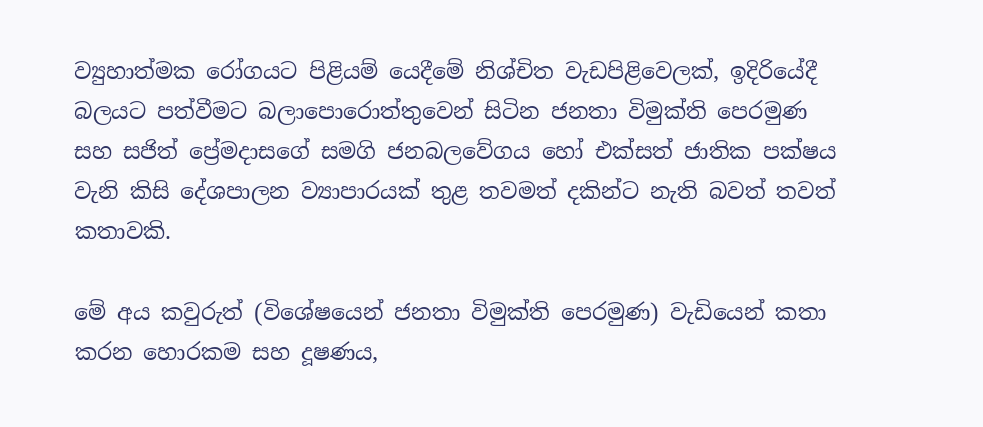ව්‍යුහාත්මක රෝගයට පිළියම් යෙදීමේ නිශ්චිත වැඩපිළිවෙලක්, ඉදිරියේදී බලයට පත්වීමට බලාපොරොත්තුවෙන් සිටින ජනතා විමුක්ති පෙරමුණ සහ සජිත් ප්‍රේමදාසගේ සමගි ජනබලවේගය හෝ එක්සත් ජාතික පක්ෂය වැනි කිසි දේශපාලන ව්‍යාපාරයක් තුළ තවමත් දකින්ට නැති බවත් තවත් කතාවකි.

මේ අය කවුරුත් (විශේෂයෙන් ජනතා විමුක්ති පෙරමුණ) වැඩියෙන් කතා කරන හොරකම සහ දූෂණය,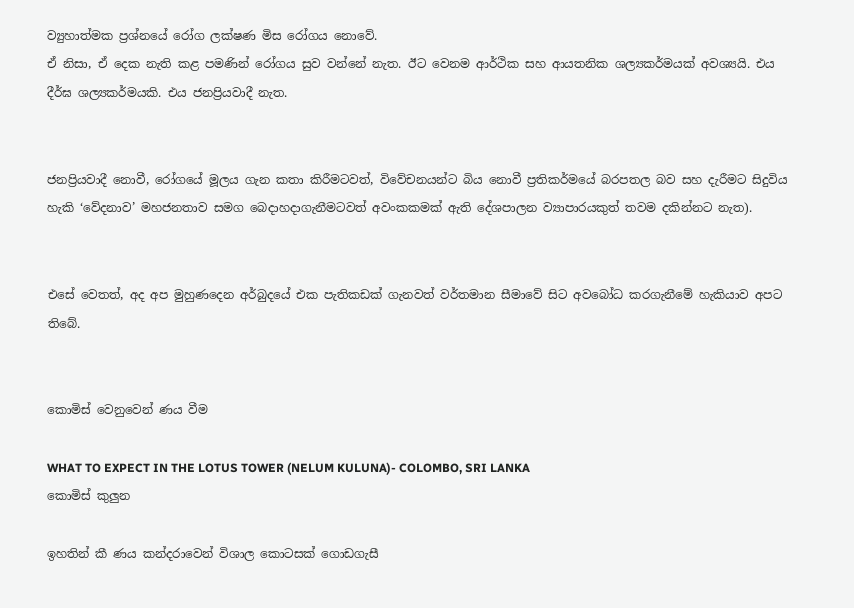ව්‍යුහාත්මක ප්‍රශ්නයේ රෝග ලක්ෂණ මිස රෝගය නොවේ.
ඒ නිසා, ඒ දෙක නැති කළ පමණින් රෝගය සුව වන්නේ නැත. ඊට වෙනම ආර්ථික සහ ආයතනික ශල්‍යකර්මයක් අවශ්‍යයි. එය දීර්ඝ ශල්‍යකර්මයකි. එය ජනප්‍රියවාදී නැත.


ජනප්‍රියවාදී නොවී, රෝගයේ මූලය ගැන කතා කිරීමටවත්, විවේචනයන්ට බිය නොවී ප්‍රතිකර්මයේ බරපතල බව සහ දැරීමට සිදුවිය හැකි ‘වේදනාව’ මහජනතාව සමග බෙදාහදාගැනීමටවත් අවංකකමක් ඇති දේශපාලන ව්‍යාපාරයකුත් තවම දකින්නට නැත).


එසේ වෙතත්, අද අප මුහුණදෙන අර්බුදයේ එක පැතිකඩක් ගැනවත් වර්තමාන සීමාවේ සිට අවබෝධ කරගැනීමේ හැකියාව අපට තිබේ.


කොමිස් වෙනුවෙන් ණය වීම

WHAT TO EXPECT IN THE LOTUS TOWER (NELUM KULUNA)- COLOMBO, SRI LANKA
කොමිස් කුලුන

ඉහතින් කී ණය කන්දරාවෙන් විශාල කොටසක් ගොඩගැසී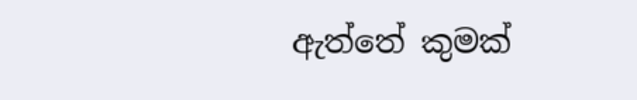ඇත්තේ කුමක්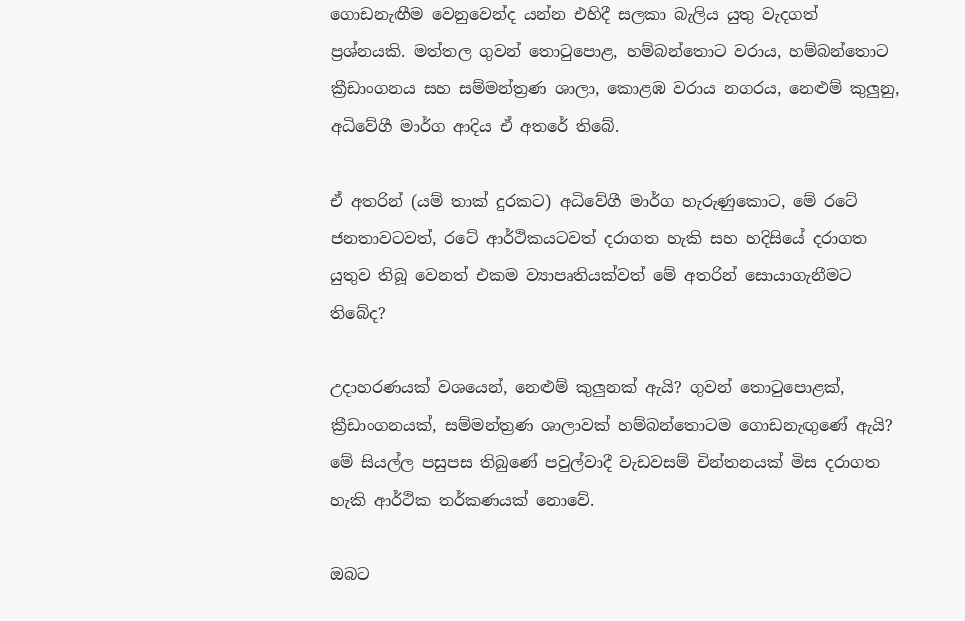ගොඩනැඟීම වෙනුවෙන්ද යන්න එහිදී සලකා බැලිය යුතු වැදගත් ප්‍රශ්නයකි. මත්තල ගුවන් තොටුපොළ, හම්බන්තොට වරාය, හම්බන්තොට ක්‍රීඩාංගනය සහ සම්මන්ත්‍රණ ශාලා, කොළඹ වරාය නගරය, නෙළුම් කුලුනු, අධිවේගී මාර්ග ආදිය ඒ අතරේ තිබේ.

ඒ අතරින් (යම් තාක් දුරකට) අධිවේගී මාර්ග හැරුණුකොට, මේ රටේ ජනතාවටවත්, රටේ ආර්ථිකයටවත් දරාගත හැකි සහ හදිසියේ දරාගත යුතුව තිබූ වෙනත් එකම ව්‍යාපෘතියක්වත් මේ අතරින් සොයාගැනීමට තිබේද?

උදාහරණයක් වශයෙන්, නෙළුම් කුලුනක් ඇයි? ගුවන් තොටුපොළක්, ක්‍රීඩාංගනයක්, සම්මන්ත්‍රණ ශාලාවක් හම්බන්තොටම ගොඩනැඟුණේ ඇයි? මේ සියල්ල පසුපස තිබුණේ පවුල්වාදී වැඩවසම් චින්තනයක් මිස දරාගත හැකි ආර්ථික තර්කණයක් නොවේ.

ඔබට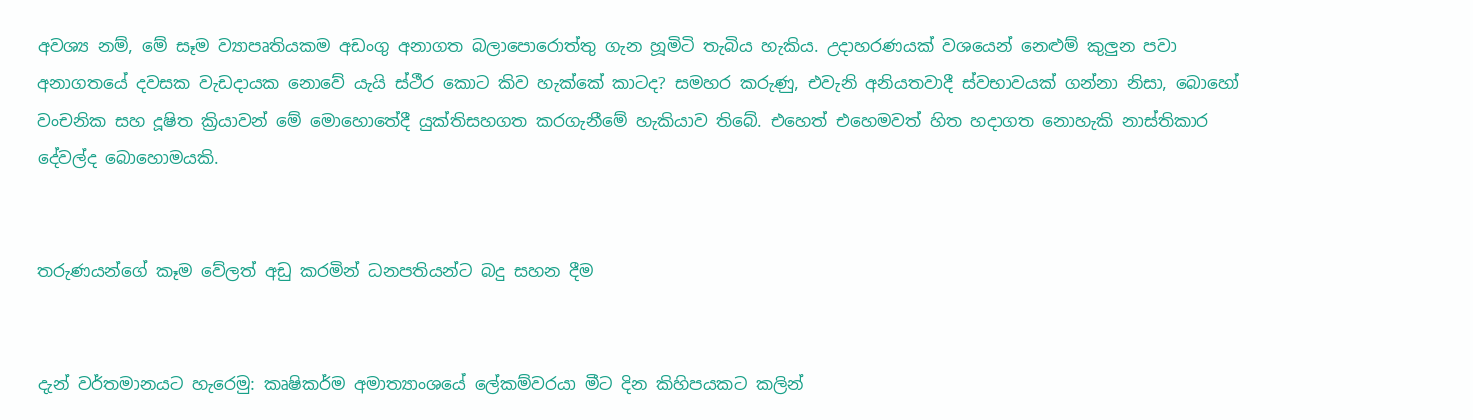අවශ්‍ය නම්, මේ සෑම ව්‍යාපෘතියකම අඩංගු අනාගත බලාපොරොත්තු ගැන හූමිටි තැබිය හැකිය. උදාහරණයක් වශයෙන් නෙළුම් කුලුන පවා අනාගතයේ දවසක වැඩදායක නොවේ යැයි ස්ථීර කොට කිව හැක්කේ කාටද? සමහර කරුණු, එවැනි අනියතවාදී ස්වභාවයක් ගන්නා නිසා, බොහෝ වංචනික සහ දූෂිත ක්‍රියාවන් මේ මොහොතේදී යුක්තිසහගත කරගැනීමේ හැකියාව තිබේ. එහෙත් එහෙමවත් හිත හදාගත නොහැකි නාස්තිකාර දේවල්ද බොහොමයකි.


තරුණයන්ගේ කෑම වේලත් අඩු කරමින් ධනපතියන්ට බදු සහන දීම


දැන් වර්තමානයට හැරෙමු: කෘෂිකර්ම අමාත්‍යාංශයේ ලේකම්වරයා මීට දින කිහිපයකට කලින්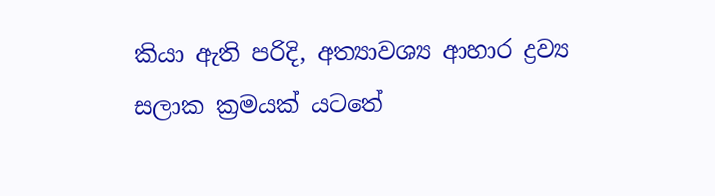කියා ඇති පරිදි, අත්‍යාවශ්‍ය ආහාර ද්‍රව්‍ය සලාක ක්‍රමයක් යටතේ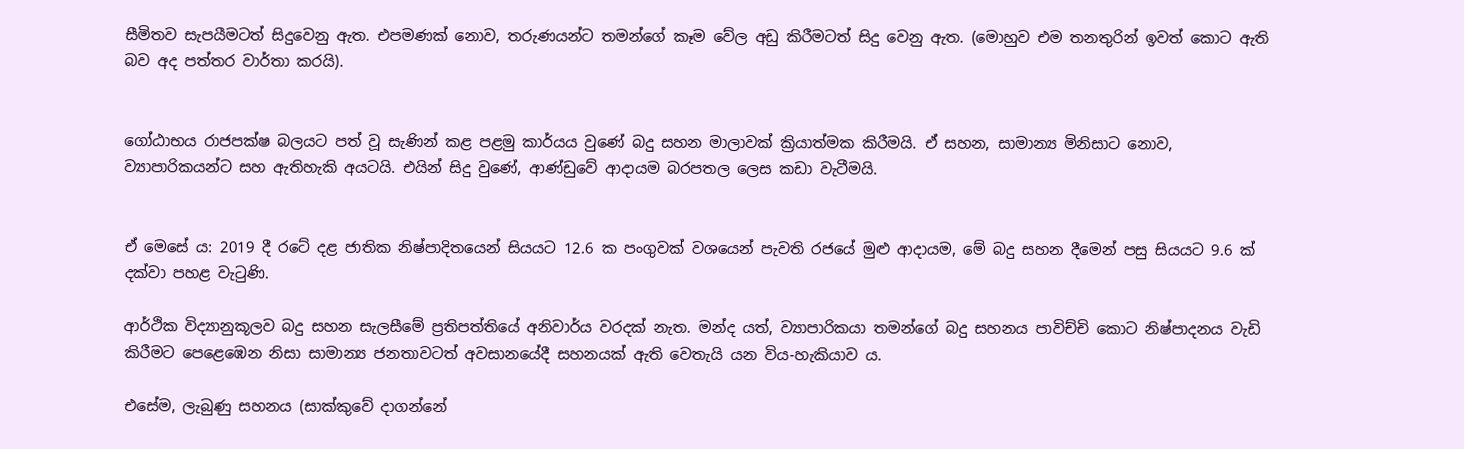සීමිතව සැපයීමටත් සිදුවෙනු ඇත. එපමණක් නොව, තරුණයන්ට තමන්ගේ කෑම වේල අඩු කිරීමටත් සිදු වෙනු ඇත. (මොහුව එම තනතුරින් ඉවත් කොට ඇති බව අද පත්තර වාර්තා කරයි).


ගෝඨාභය රාජපක්ෂ බලයට පත් වූ සැණින් කළ පළමු කාර්යය වුණේ බදු සහන මාලාවක් ක්‍රියාත්මක කිරීමයි. ඒ සහන, සාමාන්‍ය මිනිසාට නොව, ව්‍යාපාරිකයන්ට සහ ඇතිහැකි අයටයි. එයින් සිදු වුණේ, ආණ්ඩුවේ ආදායම බරපතල ලෙස කඩා වැටීමයි.


ඒ මෙසේ ය: 2019 දී රටේ දළ ජාතික නිෂ්පාදිතයෙන් සියයට 12.6 ක පංගුවක් වශයෙන් පැවති රජයේ මුළු ආදායම, මේ බදු සහන දීමෙන් පසු සියයට 9.6 ක් දක්වා පහළ වැටුණි.

ආර්ථික විද්‍යානුකූලව බදු සහන සැලසීමේ ප්‍රතිපත්තියේ අනිවාර්ය වරදක් නැත. මන්ද යත්, ව්‍යාපාරිකයා තමන්ගේ බදු සහනය පාවිච්චි කොට නිෂ්පාදනය වැඩි කිරීමට පෙළෙඹෙන නිසා සාමාන්‍ය ජනතාවටත් අවසානයේදී සහනයක් ඇති වෙතැයි යන විය-හැකියාව ය.

එසේම, ලැබුණු සහනය (සාක්කුවේ දාගන්නේ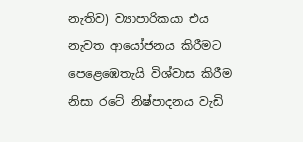නැතිව) ව්‍යාපාරිකයා එය නැවත ආයෝජනය කිරීමට පෙළෙඹෙතැයි විශ්වාස කිරීම නිසා රටේ නිෂ්පාදනය වැඩි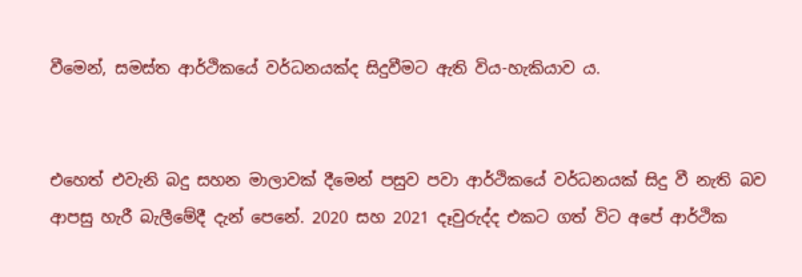වීමෙන්, සමස්ත ආර්ථිකයේ වර්ධනයක්ද සිදුවීමට ඇති විය-හැකියාව ය.


එහෙත් එවැනි බදු සහන මාලාවක් දීමෙන් පසුව පවා ආර්ථිකයේ වර්ධනයක් සිදු වී නැති බව ආපසු හැරී බැලීමේදී දැන් පෙනේ. 2020 සහ 2021 දෑවුරුද්ද එකට ගත් විට අපේ ආර්ථික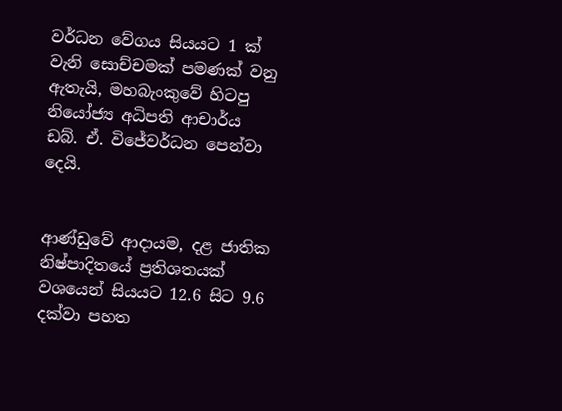වර්ධන වේගය සියයට 1 ක් වැනි සොච්චමක් පමණක් වනු ඇතැයි, මහබැංකුවේ හිටපු නියෝජ්‍ය අධිපති ආචාර්ය ඩබ්. ඒ. විජේවර්ධන පෙන්වා දෙයි.


ආණ්ඩුවේ ආදායම, දළ ජාතික නිෂ්පාදිතයේ ප්‍රතිශතයක් වශයෙන් සියයට 12.6 සිට 9.6 දක්වා පහත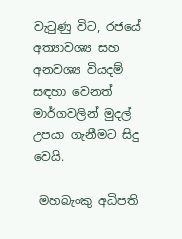වැටුණු විට, රජයේ අත්‍යාවශ්‍ය සහ අනවශ්‍ය වියදම් සඳහා වෙනත් මාර්ගවලින් මුදල් උපයා ගැනීමට සිදු වෙයි.

 මහබැංකු අධිපති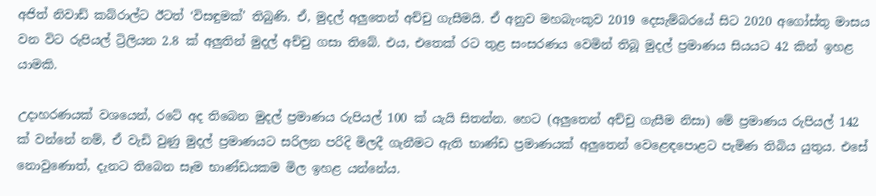අජිත් නිවාඩ් කබ්රාල්ට ඊටත් ‘විසඳුමක්’ තිබුණි. ඒ, මුදල් අලුතෙන් අච්චු ගැසීමයි. ඒ අනුව මහබැංකුව 2019 දෙසැම්බරයේ සිට 2020 අගෝස්තු මාසය වන විට රුපියල් ට්‍රිලියන 2.8 ක් අලුතින් මුදල් අච්චු ගසා තිබේ. එය, එතෙක් රට තුළ සංසරණය වෙමින් තිබූ මුදල් ප්‍රමාණය සියයට 42 කින් ඉහළ යාමකි.

උදාහරණයක් වශයෙන්, රටේ අද තිබෙන මුදල් ප්‍රමාණය රුපියල් 100 ක් යැයි සිතන්න. හෙට (අලුතෙන් අච්චු ගැසීම නිසා) මේ ප්‍රමාණය රුපියල් 142 ක් වන්නේ නම්, ඒ වැඩි වුණු මුදල් ප්‍රමාණයට සරිලන පරිදි මිලදී ගැනීමට ඇති භාණ්ඩ ප්‍රමාණයක් අලුතෙන් වෙළෙඳපොළට පැමිණ තිබිය යුතුය. එසේ නොවුණොත්, දැනට තිබෙන සෑම භාණ්ඩයකම මිල ඉහළ යන්නේය.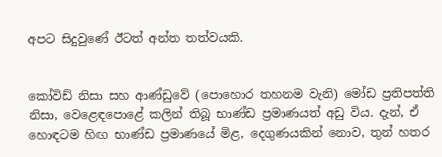අපට සිදුවුණේ ඊටත් අන්ත තත්වයකි.


කෝවිඩ් නිසා සහ ආණ්ඩුවේ (පොහොර තහනම වැනි) මෝඩ ප්‍රතිපත්ති නිසා, වෙළෙඳපොළේ කලින් තිබූ භාණ්ඩ ප්‍රමාණයත් අඩු විය. දැන්, ඒ හොඳටම හිඟ භාණ්ඩ ප්‍රමාණයේ මිළ, දෙගුණයකින් නොව, තුන් හතර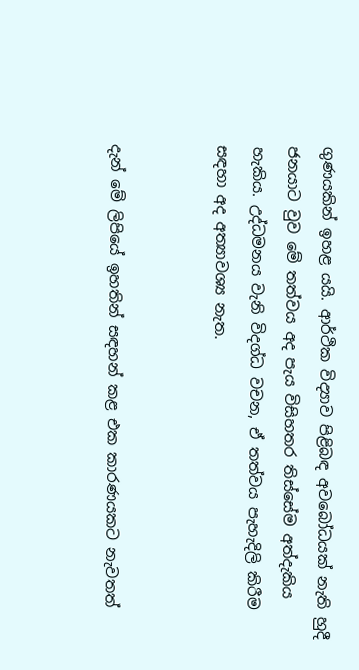ගුණයකින් ඉහළ යයි. ආර්ථික විද්‍යාව පිළිබඳ අවබෝධයක් නැති හුදී ජනයාට වුව මේ තත්වය අද පැය විසිහතර තිස්සේම අත්දැකිය හැකිය. උද්ධමනය වැනි විදග්ධ වචන, ඒ තත්වය පැහැදිලි කිරීම සඳහා අද අත්‍යාවශ්‍ය නැත.


දැන් මේ ලිපියේ ඉහතින් සඳහන් කළ එක කාරණයකට නැවතත්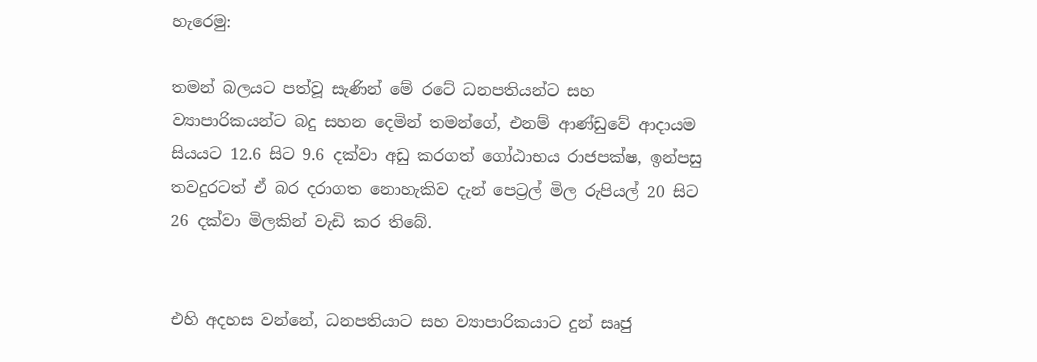හැරෙමු:

තමන් බලයට පත්වූ සැණින් මේ රටේ ධනපතියන්ට සහ ව්‍යාපාරිකයන්ට බදු සහන දෙමින් තමන්ගේ, එනම් ආණ්ඩුවේ ආදායම සියයට 12.6 සිට 9.6 දක්වා අඩු කරගත් ගෝඨාභය රාජපක්ෂ, ඉන්පසු තවදුරටත් ඒ බර දරාගත නොහැකිව දැන් පෙට්‍රල් මිල රුපියල් 20 සිට 26 දක්වා මිලකින් වැඩි කර තිබේ.


එහි අදහස වන්නේ, ධනපතියාට සහ ව්‍යාපාරිකයාට දුන් සෘජු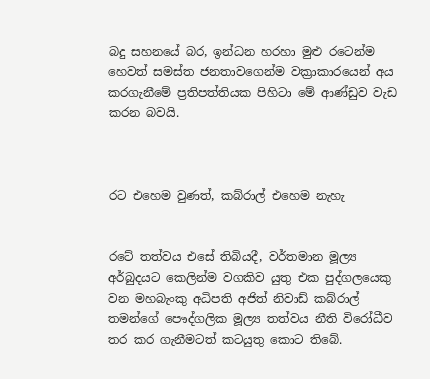බදු සහනයේ බර, ඉන්ධන හරහා මුළු රටෙන්ම හෙවත් සමස්ත ජනතාවගෙන්ම වක්‍රාකාරයෙන් අය කරගැනීමේ ප්‍රතිපත්තියක පිහිටා මේ ආණ්ඩුව වැඩ කරන බවයි.



රට එහෙම වුණත්, කබ්රාල් එහෙම නැහැ


රටේ තත්වය එසේ තිබියදී, වර්තමාන මූල්‍ය අර්බුදයට කෙලින්ම වගකිව යුතු එක පුද්ගලයෙකු වන මහබැංකු අධිපති අජිත් නිවාඩ් කබ්රාල් තමන්ගේ පෞද්ගලික මූල්‍ය තත්වය නීති විරෝධීව තර කර ගැනීමටත් කටයුතු කොට තිබේ.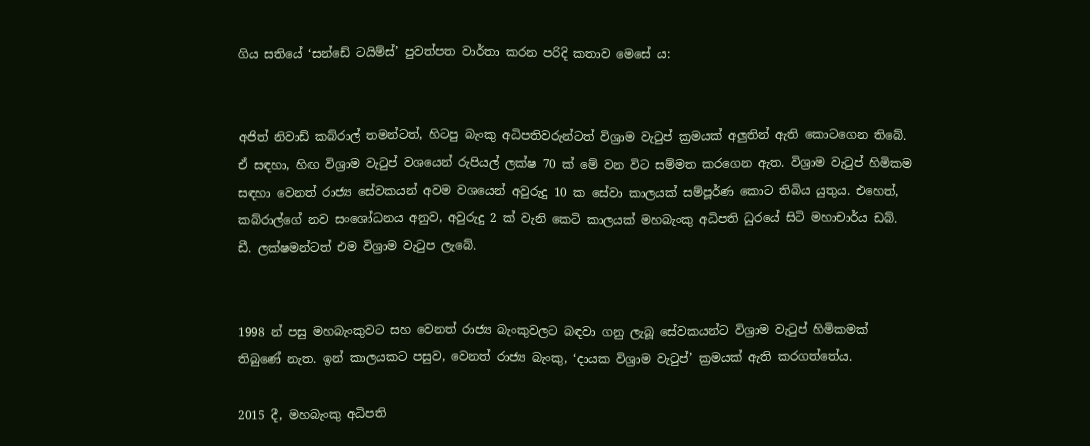ගිය සතියේ ‘සන්ඩේ ටයිම්ස්’ පුවත්පත වාර්තා කරන පරිදි කතාව මෙසේ ය:


අජිත් නිවාඩ් කබ්රාල් තමන්ටත්, හිටපු බැංකු අධිපතිවරුන්ටත් විශ්‍රාම වැටුප් ක්‍රමයක් අලුතින් ඇති කොටගෙන තිබේ. ඒ සඳහා, හිඟ විශ්‍රාම වැටුප් වශයෙන් රුපියල් ලක්ෂ 70 ක් මේ වන විට සම්මත කරගෙන ඇත. විශ්‍රාම වැටුප් හිමිකම සඳහා වෙනත් රාජ්‍ය සේවකයන් අවම වශයෙන් අවුරුදු 10 ක සේවා කාලයක් සම්පූර්ණ කොට තිබිය යුතුය. එහෙත්, කබ්රාල්ගේ නව සංශෝධනය අනුව, අවුරුදු 2 ක් වැනි කෙටි කාලයක් මහබැංකු අධිපති ධුරයේ සිටි මහාචාර්ය ඩබ්. ඩී. ලක්ෂමන්ටත් එම විශ්‍රාම වැටුප ලැබේ.


1998 න් පසු මහබැංකුවට සහ වෙනත් රාජ්‍ය බැංකුවලට බඳවා ගනු ලැබූ සේවකයන්ට විශ්‍රාම වැටුප් හිමිකමක් තිබුණේ නැත. ඉන් කාලයකට පසුව, වෙනත් රාජ්‍ය බැංකු, ‘දායක විශ්‍රාම වැටුප්’ ක්‍රමයක් ඇති කරගත්තේය.

2015 දී, මහබැංකු අධිපති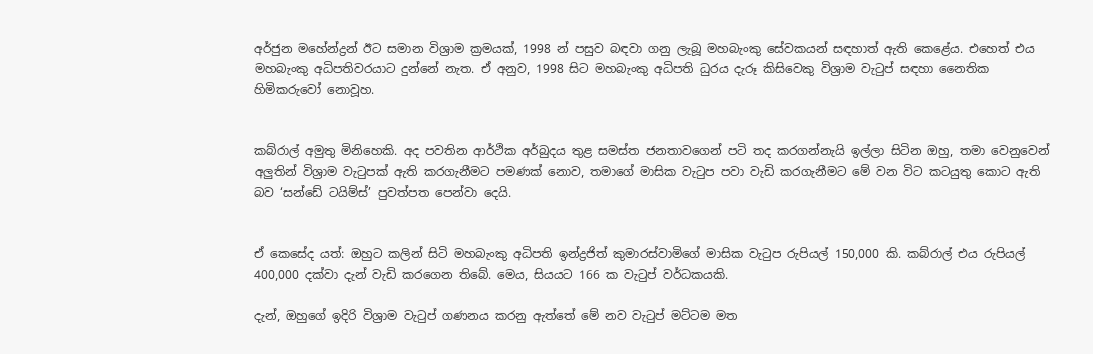අර්ජුන මහේන්ද්‍රන් ඊට සමාන විශ්‍රාම ක්‍රමයක්, 1998 න් පසුව බඳවා ගනු ලැබූ මහබැංකු සේවකයන් සඳහාත් ඇති කෙළේය. එහෙත් එය මහබැංකු අධිපතිවරයාට දුන්නේ නැත. ඒ අනුව, 1998 සිට මහබැංකු අධිපති ධුරය දැරූ කිසිවෙකු විශ්‍රාම වැටුප් සඳහා නෛතික හිමිකරුවෝ නොවූහ.


කබ්රාල් අමුතු මිනිහෙකි. අද පවතින ආර්ථික අර්බුදය තුළ සමස්ත ජනතාවගෙන් පටි තද කරගන්නැයි ඉල්ලා සිටින ඔහු, තමා වෙනුවෙන් අලුතින් විශ්‍රාම වැටුපක් ඇති කරගැනීමට පමණක් නොව, තමාගේ මාසික වැටුප පවා වැඩි කරගැනීමට මේ වන විට කටයුතු කොට ඇති බව ‘සන්ඩේ ටයිම්ස්’ පුවත්පත පෙන්වා දෙයි.


ඒ කෙසේද යත්: ඔහුට කලින් සිටි මහබැංකු අධිපති ඉන්ද්‍රජිත් කුමාරස්වාමිගේ මාසික වැටුප රුපියල් 150,000 කි. කබ්රාල් එය රුපියල් 400,000 දක්වා දැන් වැඩි කරගෙන තිබේ. මෙය, සියයට 166 ක වැටුප් වර්ධකයකි.

දැන්, ඔහුගේ ඉදිරි විශ්‍රාම වැටුප් ගණනය කරනු ඇත්තේ මේ නව වැටුප් මට්ටම මත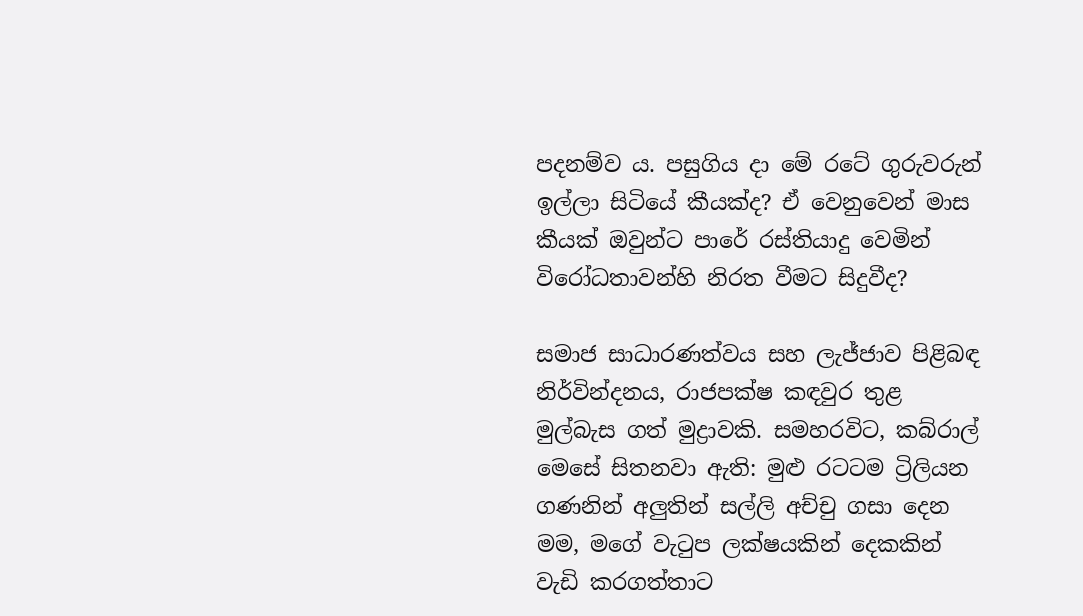පදනම්ව ය. පසුගිය දා මේ රටේ ගුරුවරුන් ඉල්ලා සිටියේ කීයක්ද? ඒ වෙනුවෙන් මාස කීයක් ඔවුන්ට පාරේ රස්තියාදු වෙමින් විරෝධතාවන්හි නිරත වීමට සිදුවීද?

සමාජ සාධාරණත්වය සහ ලැජ්ජාව පිළිබඳ නිර්වින්දනය, රාජපක්ෂ කඳවුර තුළ මුල්බැස ගත් මුද්‍රාවකි. සමහරවිට, කබ්රාල් මෙසේ සිතනවා ඇති: මුළු රටටම ට්‍රිලියන ගණනින් අලුතින් සල්ලි අච්චු ගසා දෙන මම, මගේ වැටුප ලක්ෂයකින් දෙකකින් වැඩි කරගත්තාට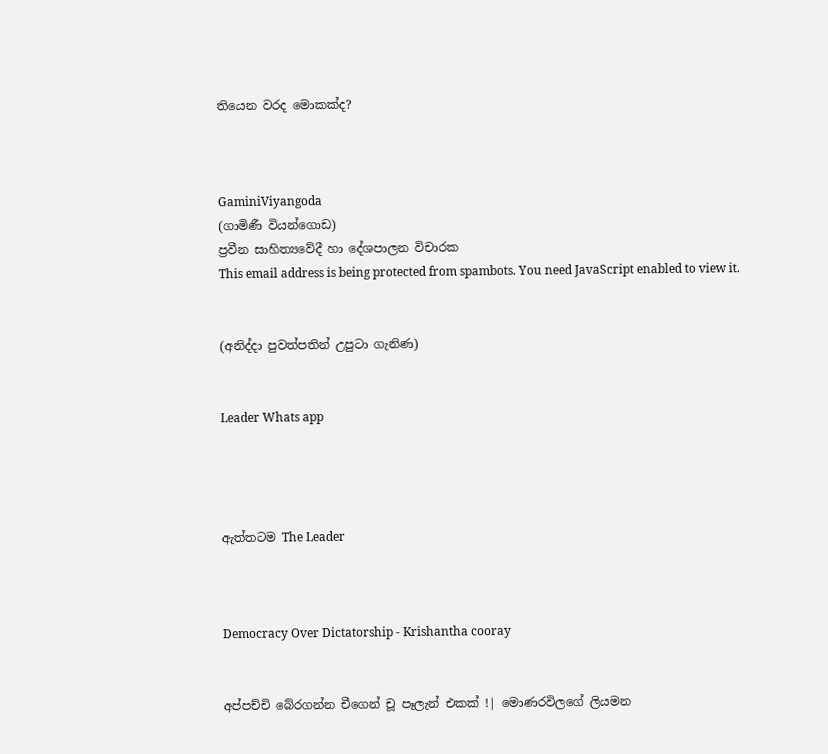තියෙන වරද මොකක්ද?



GaminiViyangoda
(ගාමිණී වියන්ගොඩ)
ප්‍රවීන සාහිත්‍යවේදී හා දේශපාලන විචාරක
This email address is being protected from spambots. You need JavaScript enabled to view it.


(අනිද්දා පුවත්පතින් උපුටා ගැනිණ)


Leader Whats app




ඇත්තටම The Leader



Democracy Over Dictatorship - Krishantha cooray


අප්පච්චි බේරගන්න චීගෙන් චූ පෑලැන් එකක් !| මොණරවිලගේ ලියමන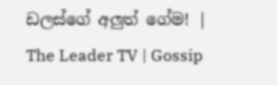ඩලස්ගේ අලුත් ගේම! | The Leader TV | Gossip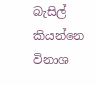බැසිල් කියන්නෙ විනාශ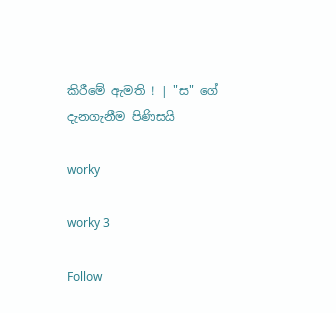කිරීමේ ඇමති ! | "ස" ගේ දැනගැනීම පිණිසයි

worky

worky 3

Follow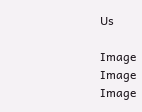Us

Image
Image
Image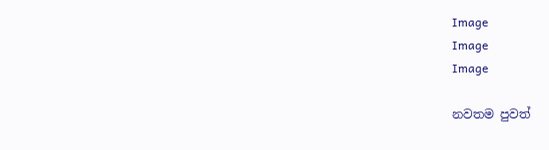Image
Image
Image

නවතම පුවත්